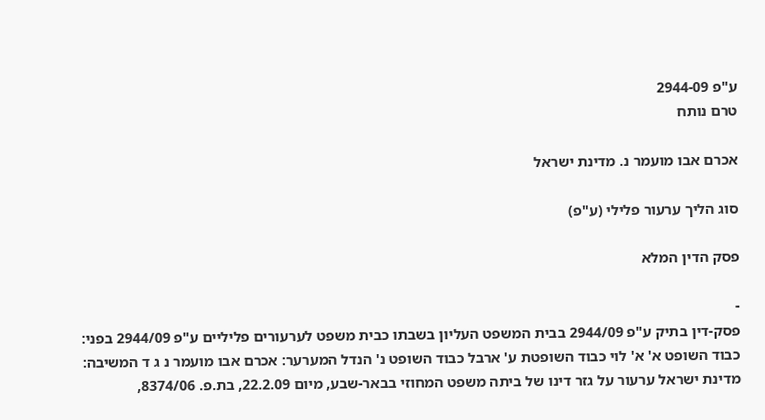ע"פ 2944-09
טרם נותח

אכרם אבו מועמר נ. מדינת ישראל

סוג הליך ערעור פלילי (ע"פ)

פסק הדין המלא

-
פסק-דין בתיק ע"פ 2944/09 בבית המשפט העליון בשבתו כבית משפט לערעורים פליליים ע"פ 2944/09 בפני: כבוד השופט א' א' לוי כבוד השופטת ע' ארבל כבוד השופט נ' הנדל המערער: אכרם אבו מועמר נ ג ד המשיבה: מדינת ישראל ערעור על גזר דינו של ביתה משפט המחוזי בבאר-שבע, מיום 22.2.09, בת.פ. 8374/06,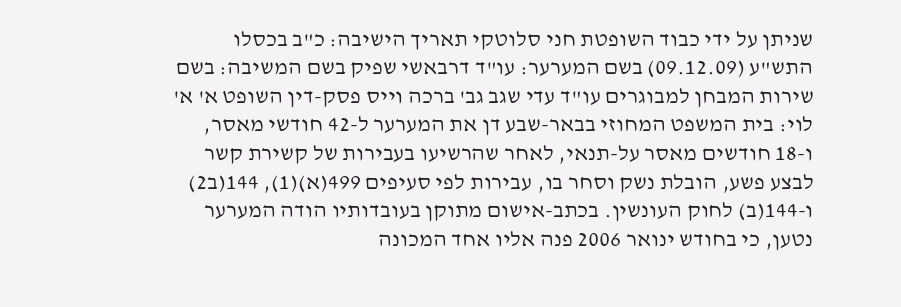שניתן על ידי כבוד השופטת חני סלוטקי תאריך הישיבה: כ"ב בכסלו התש"ע (09.12.09) בשם המערער: עו"ד דרבאשי שפיק בשם המשיבה: בשם שירות המבחן למבוגרים עו"ד עדי שגב גב' ברכה וייס פסק-דין השופט א' א' לוי: בית המשפט המחוזי בבאר-שבע דן את המערער ל-42 חודשי מאסר, ו-18 חודשים מאסר על-תנאי, לאחר שהרשיעו בעבירות של קשירת קשר לבצע פשע, הובלת נשק וסחר בו, עבירות לפי סעיפים 499(א)(1), 144(ב2) ו-144(ב) לחוק העונשין. בכתב-אישום מתוקן בעובדותיו הודה המערער נטען, כי בחודש ינואר 2006 פנה אליו אחד המכונה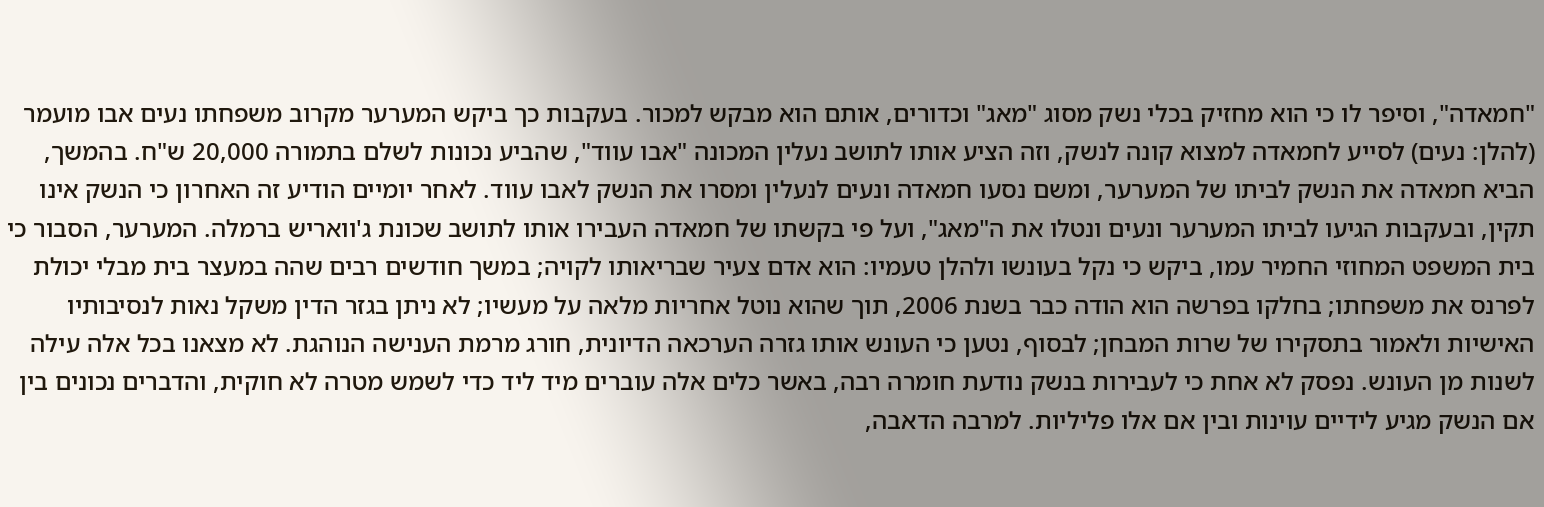"חמאדה", וסיפר לו כי הוא מחזיק בכלי נשק מסוג "מאג" וכדורים, אותם הוא מבקש למכור. בעקבות כך ביקש המערער מקרוב משפחתו נעים אבו מועמר (להלן: נעים) לסייע לחמאדה למצוא קונה לנשק, וזה הציע אותו לתושב נעלין המכונה "אבו עווד", שהביע נכונות לשלם בתמורה 20,000 ש"ח. בהמשך, הביא חמאדה את הנשק לביתו של המערער, ומשם נסעו חמאדה ונעים לנעלין ומסרו את הנשק לאבו עווד. לאחר יומיים הודיע זה האחרון כי הנשק אינו תקין, ובעקבות הגיעו לביתו המערער ונעים ונטלו את ה"מאג", ועל פי בקשתו של חמאדה העבירו אותו לתושב שכונת ג'וואריש ברמלה. המערער, הסבור כי בית המשפט המחוזי החמיר עמו, ביקש כי נקל בעונשו ולהלן טעמיו: הוא אדם צעיר שבריאותו לקויה; במשך חודשים רבים שהה במעצר בית מבלי יכולת לפרנס את משפחתו; בחלקו בפרשה הוא הודה כבר בשנת 2006, תוך שהוא נוטל אחריות מלאה על מעשיו; לא ניתן בגזר הדין משקל נאות לנסיבותיו האישיות ולאמור בתסקירו של שרות המבחן; לבסוף, נטען כי העונש אותו גזרה הערכאה הדיונית, חורג מרמת הענישה הנוהגת. לא מצאנו בכל אלה עילה לשנות מן העונש. נפסק לא אחת כי לעבירות בנשק נודעת חומרה רבה, באשר כלים אלה עוברים מיד ליד כדי לשמש מטרה לא חוקית, והדברים נכונים בין אם הנשק מגיע לידיים עוינות ובין אם אלו פליליות. למרבה הדאבה,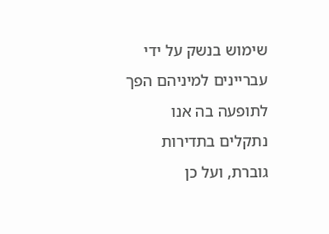שימוש בנשק על ידי עבריינים למיניהם הפך לתופעה בה אנו נתקלים בתדירות גוברת, ועל כן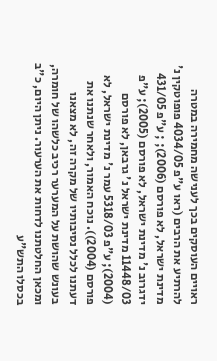ראויים העוסקים בכך לענישה מחמירה במטרה להרתיע את הרבים (ראו ע"פ 4034/05 פופוטקין נ' מדינת ישראל, לא פורסם (2006); ; ע"פ 431/05 ידגרוב נ' מדינת ישראל, לא פורסם (2005); ע"פ 11448/03 מדינת ישראל נ' גרבאן, לא פורסם (2004); ע"פ 5318/03 עמר נ' מדינת ישראל, לא פורסם (2004)). נוכח האמור, ולאחר שנתנו את דעתנו לכלל נסיבותיו של מקרה זה, לא מצאנו בעונש שהושת על המערער רכיב כלשהו של חומרה, ומכאן החלטתנו לדחות את הערעור. ניתן היום, כ"ב בכסלו התש"ע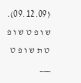(09.12.09). ש ו פ ט ש ו פ ט ת ש ו פ ט ___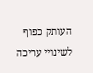העותק כפוף לשינויי עריכה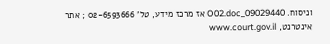וניסוח. 09029440_O02.doc אז מרכז מידע, טל' 02-6593666 ; אתר אינטרנט, www.court.gov.il